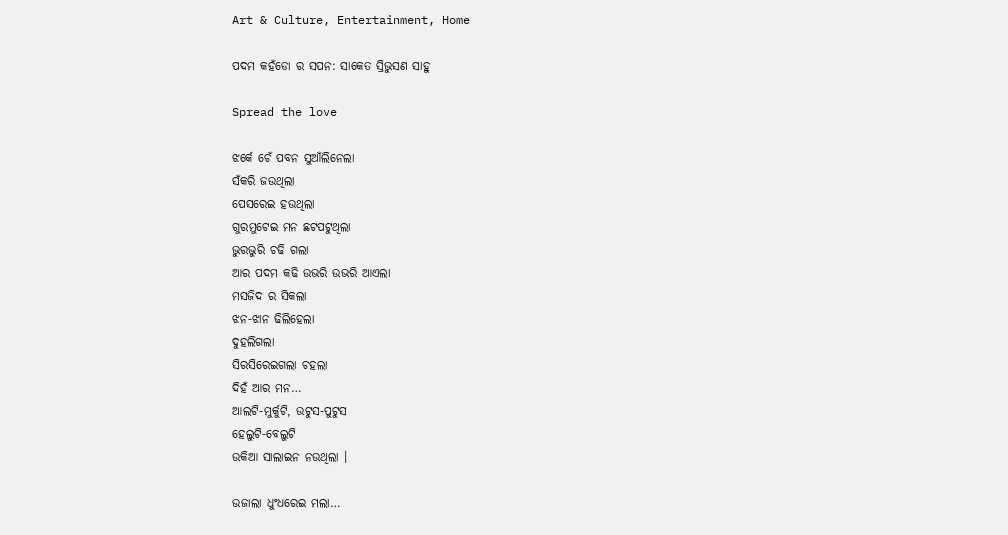Art & Culture, Entertainment, Home

ପଦମ କହଁଡୋ ର ସପନ: ସାକେତ ସ୍ରିଭୁସଣ ସାହୁ

Spread the love

ଝର୍କେ ଚେଁ ପବନ ସୁଆଁଲିନେଲା
ସଁକରି ଜଉଥିଲା
ପେସରେଇ ହଉଥିଲା
ଗୁରମୁଟେଇ ମନ ଛଟପଟୁଥିଲା
ଭୁରଭୁରି ଚଢି ଗଲା
ଆର ପଦମ କଢି ଉଭରି ଉଭରି ଆଏଲା
ମସଜିଦ ର ସିକଲା
ଝନ-ଝାନ ଢିଲିହେଲା
ଦୁହଲିଗଲା
ସିରସିରେଇଗଲା ଚହଲା
ଦିହଁ ଆର ମନ…
ଆଲଟି-ମୁର୍କୁଟି, ଉଟୁସ-ପୁଟୁସ
ହେଲୁଟି-ବେଲୁଟି
ଉକିଆ ସାଲାଇନ ନଉଥିଲା ।

ଉଜାଲା ଧୁଂଧରେଇ ମଲା…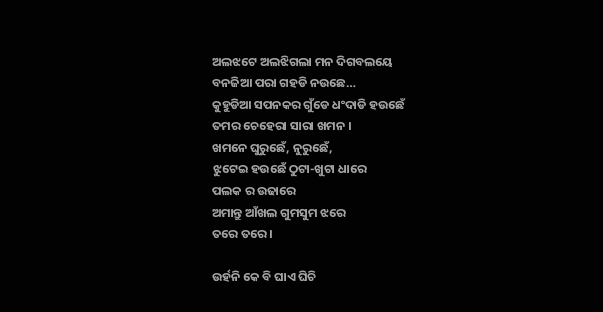ଅଲଝଟେ ଅଲଝିଗଲା ମନ ଦିଗବଲୟେ
ବନଜିଆ ପରା ଗହଡି ନଉଛେ…
କୁହୁଡିଆ ସପନକର ଗୁଁଡେ ଧଂଦାଡି ହଉଛେଁ
ତମର ଚେହେରା ସାରା ଖମନ ।
ଖମନେ ଘୁରୁଛେଁ, ନୁରୁଛେଁ,
ଝୁଟେଇ ହଉଛେଁ ଠୁଟା-ଖୁଟା ଧାରେ
ପଲକ ର ଉଢାରେ
ଅମାନ୍ତୁ ଆଁଖଲ ଗୁମସୁମ ଝରେ
ତରେ ତରେ ।

ଉର୍ହନି କେ ବି ଘାଏ ଘିଚି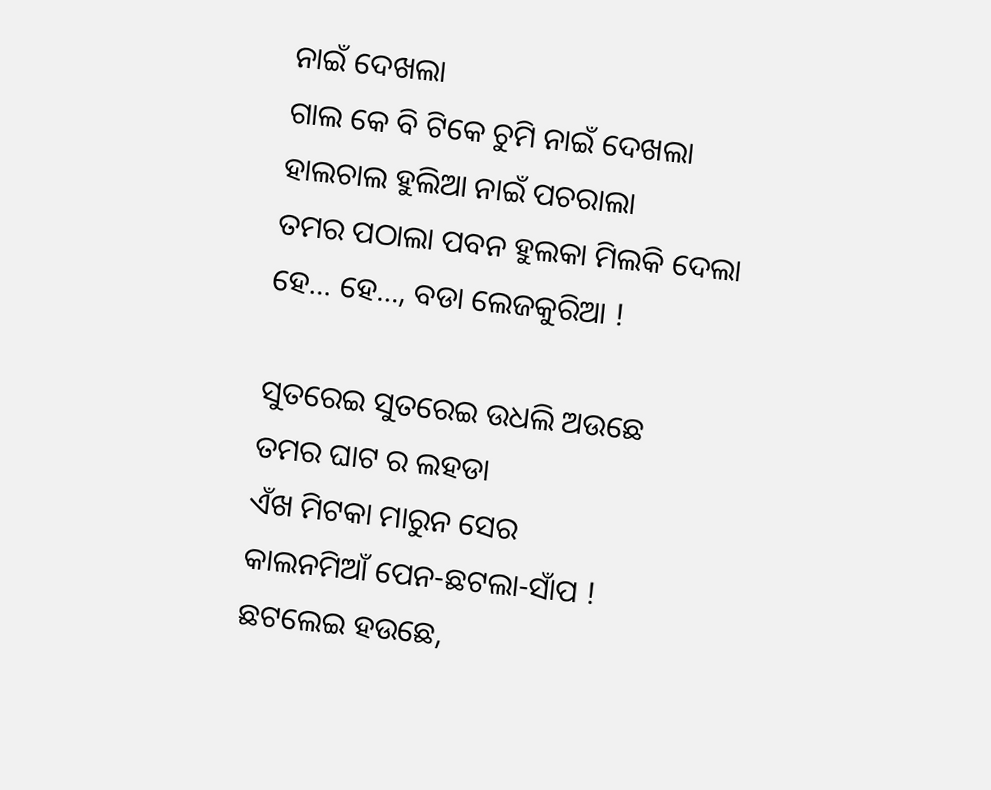ନାଇଁ ଦେଖଲା
ଗାଲ କେ ବି ଟିକେ ଚୁମି ନାଇଁ ଦେଖଲା
ହାଲଚାଲ ହୁଲିଆ ନାଇଁ ପଚରାଲା
ତମର ପଠାଲା ପବନ ହୁଲକା ମିଲକି ଦେଲା
ହେ… ହେ…, ବଡା ଲେଜକୁରିଆ !

ସୁତରେଇ ସୁତରେଇ ଉଧଲି ଅଉଛେ
ତମର ଘାଟ ର ଲହଡା
ଏଁଖ ମିଟକା ମାରୁନ ସେର
କାଲନମିଆଁ ପେନ-ଛଟଲା-ସାଁପ !
ଛଟଲେଇ ହଉଛେ,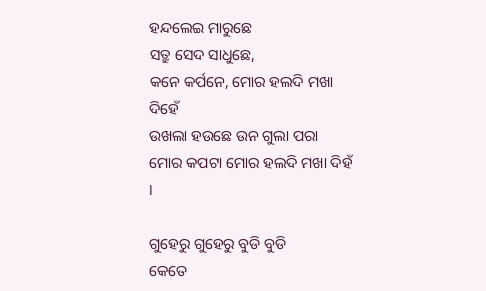ହନ୍ଦଲେଇ ମାରୁଛେ
ସତ୍ରୁ ସେଦ ସାଧୁଛେ,
କନେ କର୍ପନେ, ମୋର ହଲଦି ମଖା ଦିହେଁ
ଉଖଲା ହଉଛେ ଉନ ଗୁଲା ପରା
ମୋର କପଟା ମୋର ହଲଦି ମଖା ଦିହଁ ।

ଗୁହେରୁ ଗୁହେରୁ ବୁଡି ବୁଡି
କେତେ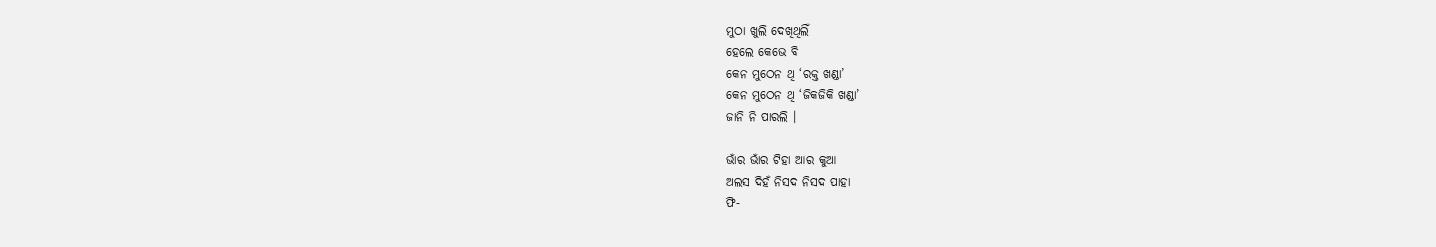ମୁଠା ଖୁଲି ଦେଖିଥିଲିଁ
ହେଲେ କେଭେ ବି
କେନ ମୁଠେନ ଥି ‘ରକ୍ତ ଖଣ୍ଡା’
କେନ ମୁଠେନ ଥି ‘ଜିକଜିକି ଖଣ୍ଡା’
ଜାନି ନି ପାରଲି ।

ଭାଁର ଭାଁର ଟିହା ଆର କୁଆ
ଅଲସ ଦିହଁ ନିସଦ ନିସଦ ପାହା
ଫି-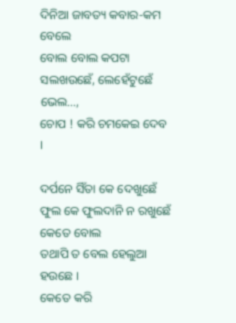ଦିନିଆ ଜାବତ୍ୟ କବାର-କମ ବେଲେ
ବୋଲ ବୋଲ କପଟା ସଲଖଉଛେଁ, ଲେହେଁଟୁଛେଁ
ଭେଲ…,
ଚୋପ ! କରି ଚମକେଇ ଦେବ ।

ଦର୍ପନେ ସିଁତା କେ ଦେଖୁଛେଁ
ଫୁଲ କେ ଫୁଲଦାନି ନ ରଖୁଛେଁ କେତେ ବୋଲ
ତଥାପି ତ ବେଲ ହେଲୁଆ ହଉଛେ ।
କେତେ କରି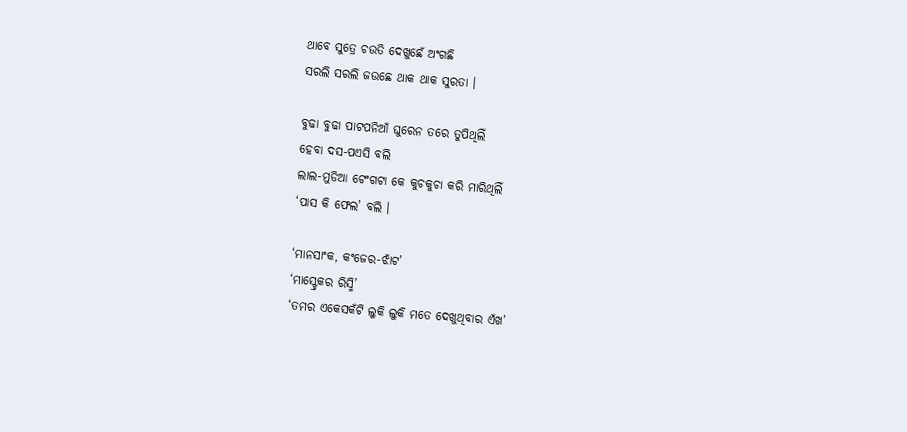ଥାବେ ସୁତ୍ରେ ଚଉତି ଦେଖୁଛେଁ ଅଂଗଛି
ସରଲି ସରଲି ଜଉଛେ ଥାକ ଥାକ ସୁରତା ।

ବୁଢା ବୁଢା ପାଟପନିଆଁ ଘୁରେନ ତରେ ତୁପିଥିଲିଁ
ହେବା ଦସ-ପଏସି ବଲି
ଲାଲ-ମୁଡିଆ ଟେଂଗଟା କେ କୁଚକୁଚା କରି ମାରିଥିଲିଁ
‘ପାସ କି ଫେଲ’ ବଲି ।

‘ମାନସାଂକ, କଂଜେର-ଝାଁଟ’
‘ମାସ୍ଟ୍ରେକର ରିସ୍ମି’
‘ତମର ଏକେସକଁଟି ଲୁକି ଲୁକି ମତେ ଦେଖୁଥିବାର ଏଁଖ’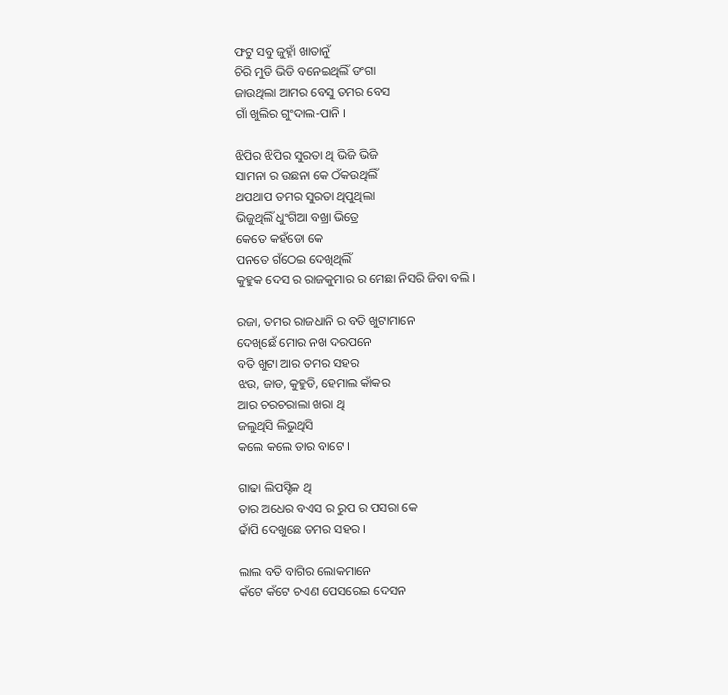ଫଟୁ ସବୁ ଜୁହ୍ନାଁ ଖାତାନୁଁ
ଚିରି ମୁଡି ଭିଡି ବନେଇଥିଲିଁ ଡଂଗା
ଜାଉଥିଲା ଆମର ବେସୁ ତମର ବେସ
ଗାଁ ଖୁଲିର ଗୁଂଦାଲ-ପାନି ।

ଝିପିର ଝିପିର ସୁରତା ଥି ଭିଜି ଭିଜି
ସାମନା ର ଉଛନା କେ ଠଁକଉଥିଲିଁ
ଥପଥାପ ତମର ସୁରତା ଥିପୁଥିଲା
ଭିଜୁଥିଲିଁ ଧୁଂଗିଆ ବଖ୍ରା ଭିତ୍ରେ
କେତେ କହଁଡୋ କେ
ପନତେ ଗଁଠେଇ ଦେଖିଥିଲିଁ
କୁହୁକ ଦେସ ର ରାଜକୁମାର ର ମେଛା ନିସରି ଜିବା ବଲି ।

ରଜା, ତମର ରାଜଧାନି ର ବତି ଖୁଟାମାନେ
ଦେଖିଛେଁ ମୋର ନଖ ଦରପନେ
ବତି ଖୁଟା ଆର ତମର ସହର
ଝଉ, ଜାଡ, କୁହୁଡି, ହେମାଲ କାଁକର
ଆର ଚରଚରାଲା ଖରା ଥି
ଜଲୁଥିସି ଲିଭୁଥିସି
କଲେ କଲେ ତାର ବାଟେ ।

ଗାଢା ଲିପସ୍ଟିକ ଥି
ତାର ଅଧେର ବଏସ ର ରୁପ ର ପସରା କେ
ଢାଁପି ଦେଖୁଛେ ତମର ସହର ।

ଲାଲ ବତି ବାଗିର ଲୋକମାନେ
କଁଟେ କଁଟେ ଚଏଣ ପେସରେଇ ଦେସନ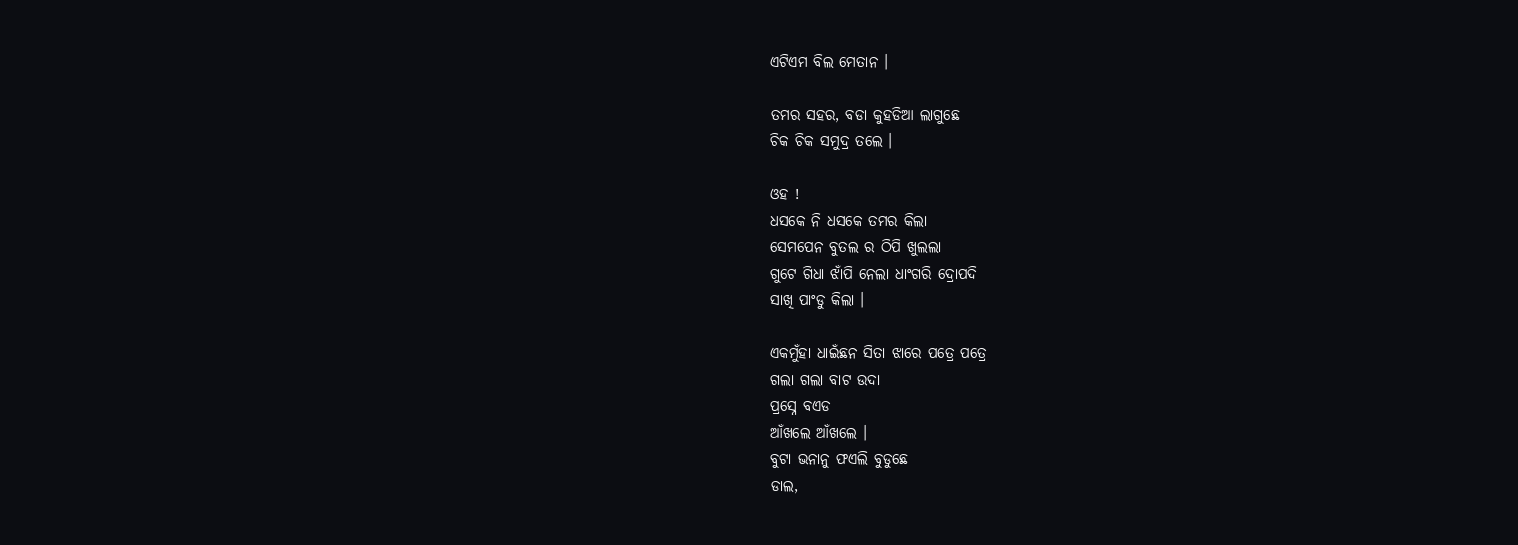ଏଟିଏମ ବିଲ ମେତାନ ।

ତମର ସହର, ବଡା କୁହଡିଆ ଲାଗୁଛେ
ଚିକ ଚିକ ସମୁଦ୍ର ତଲେ ।

ଓହ !
ଧସକେ ନି ଧସକେ ତମର କିଲା
ସେମପେନ ବୁତଲ ର ଠିପି ଖୁଲଲା
ଗୁଟେ ଗିଧା ଝାଁପି ନେଲା ଧାଂଗରି ଦ୍ରୋପଦି
ସାଖି ପାଂଡୁ କିଲା ।

ଏକମୁଁହା ଧାଇଁଛନ ସିତା ଝାରେ ପତ୍ରେ ପତ୍ରେ
ଗଲା ଗଲା ବାଟ ଉଦା
ପ୍ରସ୍ନେ ବଏଡ
ଆଁଖଲେ ଆଁଖଲେ ।
ବୁଟା ଭନାନୁ ଫଏଲି ବୁଡୁଛେ
ଡାଲ,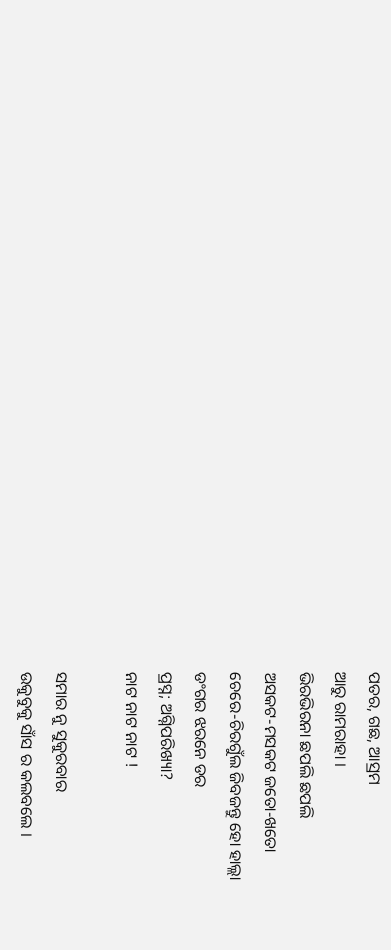ପତର, ଗଛ, ଆସ୍ରମ
ଆରୁ ରାମରାହା ।
ଭିରଭିରନା ଛପଲି ଛପଲି
ଅସକଟ-ମସକଟ ଜତୋ-ଖତୋ
ଚେରେ-ଚିରଗୁଁଲ ଜିବଜନ୍ତୁ ହୋ ହାଲ୍ଲା
ଡଂଗର ଝରନେ ଡର
ପ୍ରସ୍ନ; ଅଗ୍ନିପରିଖ୍ୟା?
ନାଟ ନାଟ ନାଟ !

ସମାର ନୁ ସୁକୁରବାର
ଉକୁବୁକୁ ସାଁସ ର କଲବଲେ ।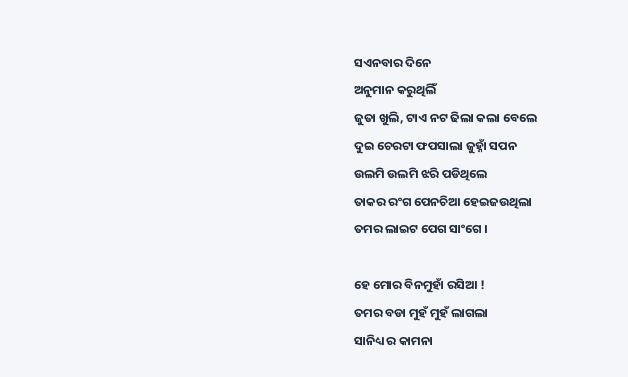ସଏନବାର ଦିନେ
ଅନୁମାନ କରୁଥିଲିଁ
ଜୁତା ଖୁଲି, ଟାଏ ନଟ ଢିଲା କଲା ବେଲେ
ଦୁଇ ଚେରଟା ଫପସାଲା ଜୁହ୍ନାଁ ସପନ
ଉଲମି ଉଲମି ଝରି ପଡିଥିଲେ
ତାକର ରଂଗ ପେନଚିଆ ହେଇଜଉଥିଲା
ତମର ଲାଇଟ ପେଗ ସାଂଗେ ।

ହେ ମୋର ବିନମୁହାଁ ରସିଆ !
ତମର ବଡା ମୁହଁ ମୁହଁ ଲାଗଲା
ସାନିଧ୍ୟ ର କାମନା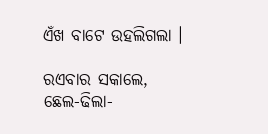ଏଁଖ ବାଟେ ଉହଲିଗଲା ।

ରଏବାର ସକାଲେ,
ଛେଲ-ଢିଲା-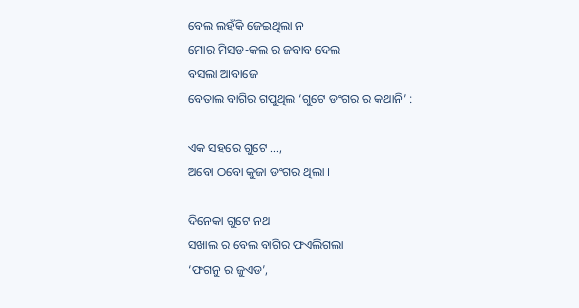ବେଲ ଲହଁକି ଜେଇଥିଲା ନ
ମୋର ମିସଡ-କଲ ର ଜବାବ ଦେଲ
ବସଲା ଆବାଜେ
ବେତାଲ ବାଗିର ଗପୁଥିଲ ‘ଗୁଟେ ଡଂଗର ର କଥାନି’ :

ଏକ ସହରେ ଗୁଟେ …,
ଅବୋ ଠବୋ କୁଜା ଡଂଗର ଥିଲା ।

ଦିନେକା ଗୁଟେ ନଥ
ସଖାଲ ର ବେଲ ବାଗିର ଫଏଲିଗଲା
‘ଫଗନୁ ର ଜୁଏଡ’,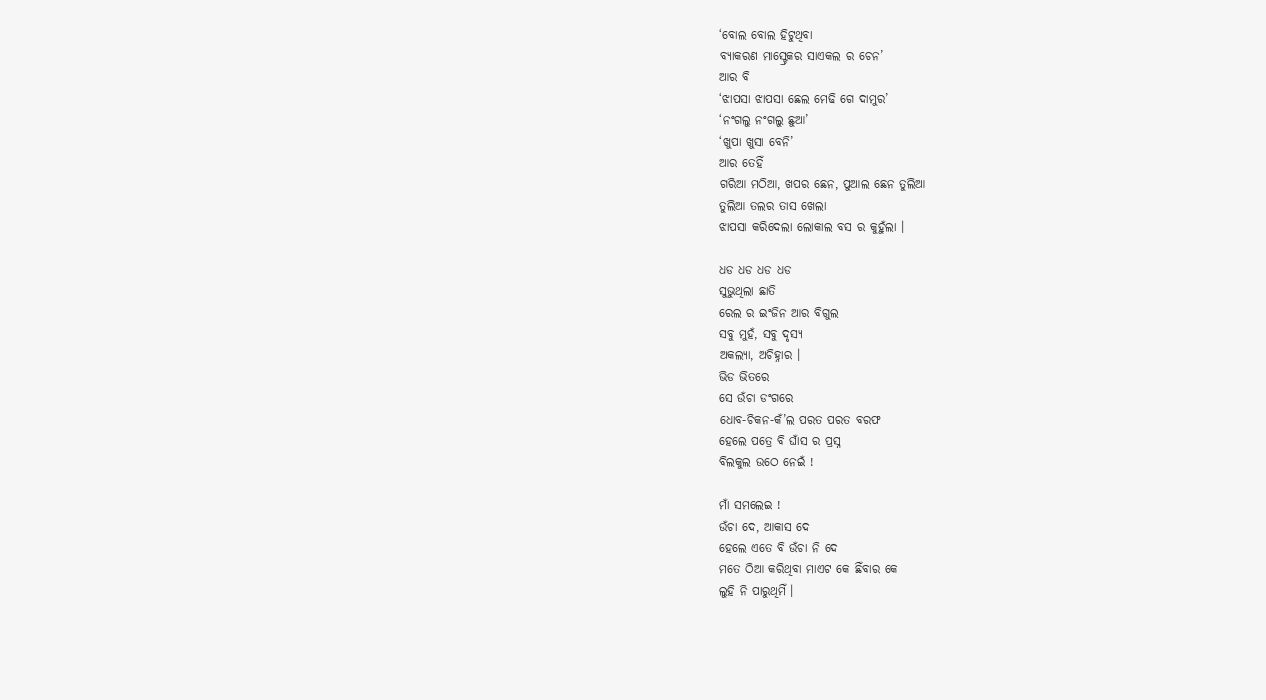‘ବୋଲ ବୋଲ ହିଟୁଥିବା
ବ୍ୟାକରଣ ମାସ୍ଟ୍ରେକର ସାଏକଲ ର ଚେନ’
ଆର ବି
‘ଝାପସା ଝାପସା ଛେଲ ମେଢି ଗେ ଦାମୁର’
‘ନଂଗଲୁ ନଂଗଲୁ ଛୁଆ’
‘ଖୁପା ଖୁସା ବେନି’
ଆର ତେହିଁ
ଗରିଆ ମଠିଆ, ଖପର ଛେନ, ପୁଆଲ ଛେନ ତୁଲିଆ
ତୁଲିଆ ତଲର ତାସ ଖେଲା
ଝାପସା କରିଦେଲା ଲୋକାଲ ବସ ର କୁହୁଁଲା ।

ଧଡ ଧଡ ଧଡ ଧଡ
ସୁଭୁଥିଲା ଛାତି
ରେଲ ର ଇଂଜିନ ଆର ବିଗୁଲ
ସବୁ ମୁହଁ, ସବୁ ଦୃସ୍ୟ
ଅକଲ୍ୟା, ଅଚିହ୍ନାର ।
ଭିଡ ଭିତରେ
ସେ ଉଁଚା ଡଂଗରେ
ଧୋବ-ଚିକନ-କଁ’ଲ ପରତ ପରତ ବରଫ
ହେଲେ ପତ୍ରେ ବି ଘାଁସ ର ପ୍ରସ୍ନ
ବିଲକୁଲ ଉଠେ ନେଇଁ !

ମାଁ ସମଲେଇ !
ଉଁଚା ଦେ, ଆକାସ ଦେ
ହେଲେ ଏତେ ବି ଉଁଚା ନି ଦେ
ମତେ ଠିଆ କରିଥିବା ମାଏଟ କେ ଛିଁବାର କେ
ଲୁହି ନି ପାରୁଥିମିଁ ।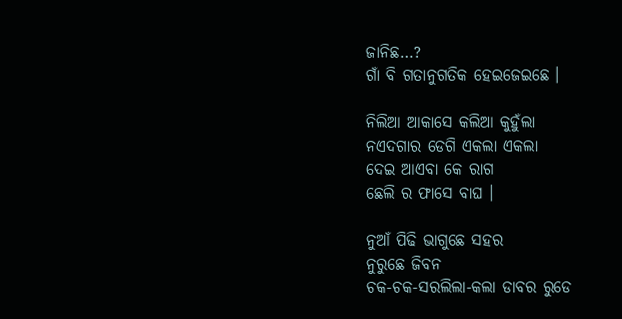ଜାନିଛ…?
ଗାଁ ବି ଗତାନୁଗତିକ ହେଇଜେଇଛେ ।

ନିଲିଆ ଆକାସେ କଲିଆ କୁହୁଁଲା
ନଏଦଗାର ଡେଗି ଏକଲା ଏକଲା
ଦେଇ ଆଏବା କେ ରାଗ
ଛେଲି ର ଫାସେ ବାଘ ।

ନୁଆଁ ପିଢି ଭାଗୁଛେ ସହର
ନୁରୁଛେ ଜିବନ
ଚକ-ଚକ-ସରଲିଲା-କଲା ଡାବର ରୁଡେ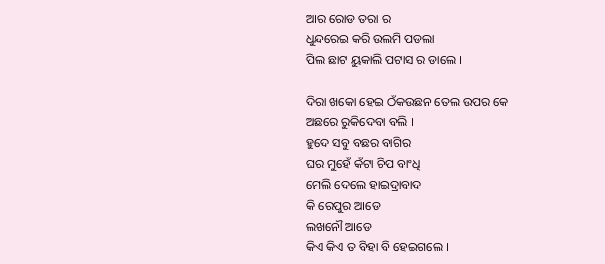ଆର ରୋଡ ତରା ର
ଧୁନ୍ଦରେଇ କରି ଉଲମି ପଡଲା
ପିଲ ଛାଟ ୟୁକାଲି ପଟାସ ର ଡାଲେ ।

ଦିରା ଖକୋ ହେଇ ଠଁକଉଛନ ତେଲ ଉପର କେ
ଅଛରେ ରୁକିଦେବା ବଲି ।
ହୁଦେ ସବୁ ବଛର ବାଗିର
ଘର ମୁହେଁ କଁଟା ଚିପ ବାଂଧି
ମେଲି ଦେଲେ ହାଇଦ୍ରାବାଦ
କି ରେପୁର ଆଡେ
ଲଖନୌ ଆଡେ
କିଏ କିଏ ତ ବିହା ବି ହେଇଗଲେ ।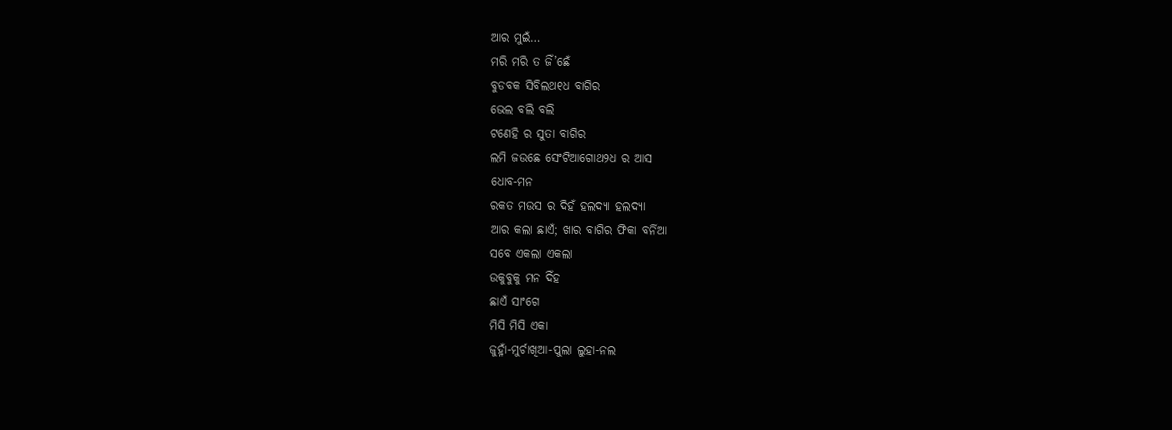ଆର ମୁଇଁ…
ମରି ମରି ତ ଜିଁ’ଛେଁ
ବୁଡବକ ସିବିଲଥ୧ଧ ବାଗିର
ଭେଲ ବଲି ବଲି
ଟଣେହି ର ସୁତା ବାଗିର
ଲମି ଜଉଛେ ସେଂଟିଆଗୋଥ୨ଧ ର ଆସ
ଧୋବ-ମନ
ରକତ ମଉସ ର ଦିହଁ ହଲଦ୍ୟା ହଲଦ୍ୟା
ଆର କଲା ଛାଏଁ; ଖାର ବାଗିର ଫିକା ବର୍ନିଆ
ସବେ ଏକଲା ଏକଲା
ଉକୁବୁକୁ ମନ ଦିଁହ
ଛାଏଁ ସାଂଗେ
ମିସି ମିସି ଏକା
ଜୁହ୍ନାଁ-ମୁର୍ଚାଖିଆ-ପୁଲା ଲୁହା-ନଲ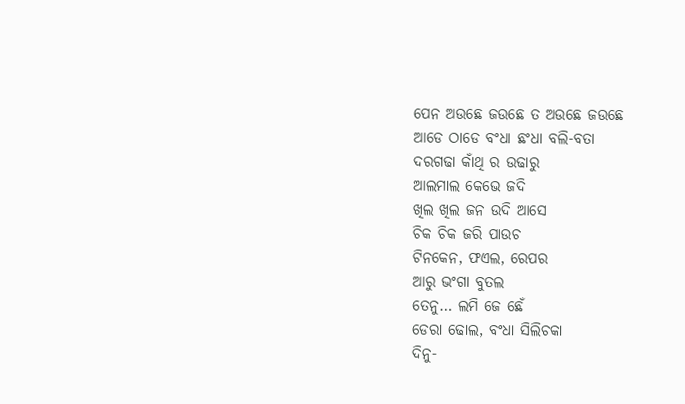ପେନ ଅଉଛେ ଜଉଛେ ତ ଅଉଛେ ଜଉଛେ
ଆଡେ ଠାଡେ ବଂଧା ଛଂଧା ବଲି-ବତା
ଦରଗଢା କାଁଥି ର ଉଢାରୁ
ଆଲମାଲ କେଭେ ଜଦି
ଖିଲ ଖିଲ ଜନ ଉଦି ଆସେ
ଚିକ ଚିକ ଜରି ପାଉଚ
ଟିନକେନ, ଫଏଲ, ରେପର
ଆରୁ ଭଂଗା ବୁତଲ
ତେନୁ… ଲମି ଜେ ଛେଁ
ଡେରା ଢୋଲ, ବଂଧା ସିଲିଚକା
ଦିନୁ-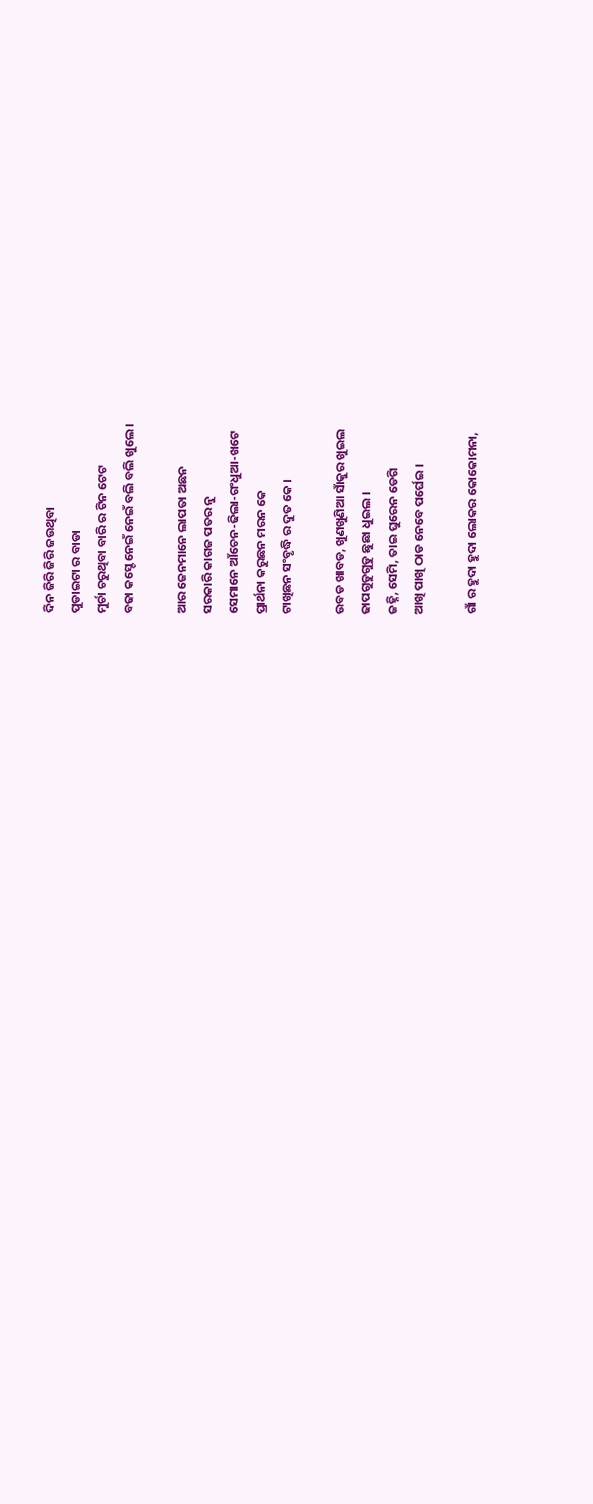ଦିନ ଜିରି ଜିରି ଜଉଥିବା
ପୁଡାଇଟା ର ବାଡା
ମୁର୍ଚା ଚରୁଥିବା ବାରି ର ଟିନ ଟେଟ
ବଢା କସ୍ଟେ ନେଇଁ ନେଇଁ ବଲି ବଲି ଖୁଲେ ।

ଆର ଜେନମାନେ ଲାପତା ଅଛନ
ସରକାରି କାଗଜ ପତର ନୁ
ସେମାନେ ଆଁଚେନ-ଢିଲା-ଗଂଧୁଆ-ଖଟେ
ପ୍ରାର୍ଥନା କରୁଛନ ମରନ କେ
ଟାଖିଛନ ସଂବୃଦ୍ଧି ର ଦୁତ କେ ।

ଉବଡ ଖାବଡ, ଖୁଣଖୁଣିଆ ସାଁକୁର ଖୁଇଲ
ଢାପଗୁଡୁଗୁଡୁ ଛୁଛା ଧୁଇଲ ।
ଜହ୍ନି, ସେମି, ତାଇ ଘୁରେନ ଡେଗି
ଆଖି ପାଖି ଠାଡ ନେବେ ପର୍ଘେଇ ।

ଗାଁ ର ହୁଦା ହୁଦା ଲୋକର କୋକୋମନା,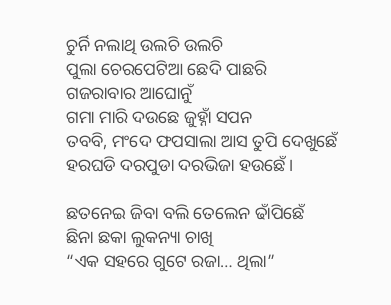ଚୁର୍ନି ନଲାଥି ଉଲଚି ଉଲଚି
ପୁଲା ଚେରପେଟିଆ ଛେଦି ପାଛରି
ଗଜରାବାର ଆଘୋନୁଁ
ଗମା ମାରି ଦଉଛେ ଜୁହ୍ନାଁ ସପନ
ତବବି, ମଂଦେ ଫପସାଲା ଆସ ତୁପି ଦେଖୁଛେଁ
ହରଘଡି ଦରପୁଡା ଦରଭିଜା ହଉଛେଁ ।

ଛତନେଇ ଜିବା ବଲି ତେଲେନ ଢାଁପିଛେଁ
ଛିନା ଛକା ଲୁକନ୍ୟା ଚାଖି
“ଏକ ସହରେ ଗୁଟେ ରଜା… ଥିଲା”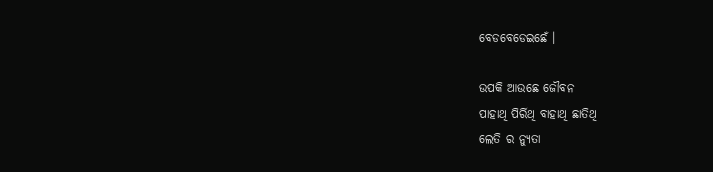ବେଡବେଡେଇଛେଁ ।

ଉପକି ଆଉଛେ ଜୌବନ
ପାହାଥି ପିର୍ରିଥି ବାହାଥି ଛାତିଥି
ଲେତି ର ନ୍ୟୁତା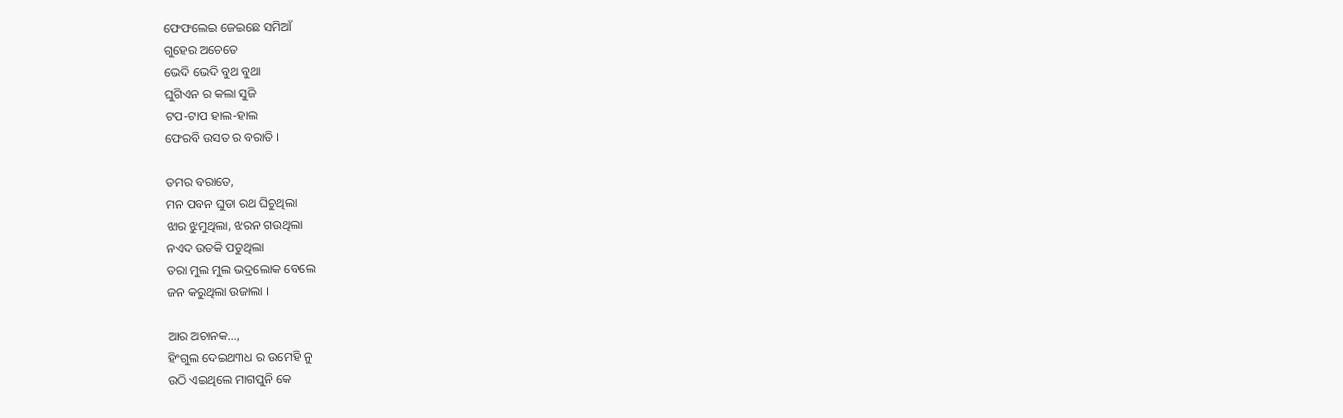ଫେଫଲେଇ ଜେଇଛେ ସମିଆଁ
ଗୁହେର ଅଚେତେ
ଭେଦି ଭେଦି ବୁଥ ବୁଥା
ଘୁଗିଏନ ର କଲା ସୁଜି
ଟପ-ଟାପ ହାଲ-ହାଲ
ଫେରବି ଉସତ ର ବରାତି ।

ତମର ବରାତେ,
ମନ ପବନ ଘୁଡା ରଥ ଘିଚୁଥିଲା
ଝାର ଝୁମୁଥିଲା, ଝରନ ଗଉଥିଲା
ନଏଦ ଉତକି ପଡୁଥିଲା
ତରା ମୁଲ ମୁଲ ଭଦ୍ରଲୋକ ବେଲେ
ଜନ କରୁଥିଲା ଉଜାଲା ।

ଆର ଅଚାନକ…,
ହିଂଗୁଲ ଦେଇଥ୩ଧ ର ଉମେହି ନୁ
ଉଠି ଏଇଥିଲେ ମାଗପୁନି କେ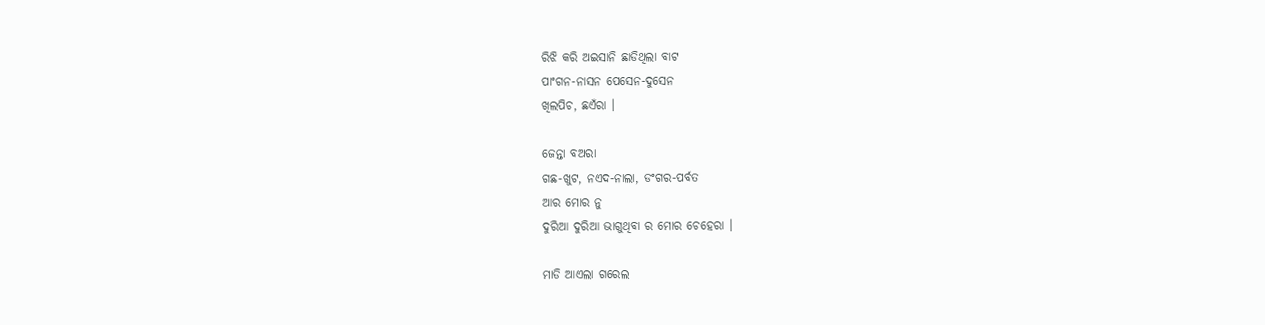ରିଝି କରି ଅଇସାନି ଛାଡିଥିଲା ବାଟ
ପାଂଗନ-ନାସନ ପେସେନ-ଦୁସେନ
ଖିଲପିଚ, ଛଏଁରା ।

ଜେନ୍ତା ବଅରା
ଗଛ-ଖୁଟ, ନଏଦ-ନାଲା, ଡଂଗର-ପର୍ବତ
ଆର ମୋର ନୁ
ଦୁରିଆ ଦୁରିଆ ଭାଗୁଥିବା ର ମୋର ଚେହେରା ।

ମାଡି ଆଏଲା ଗରେଲ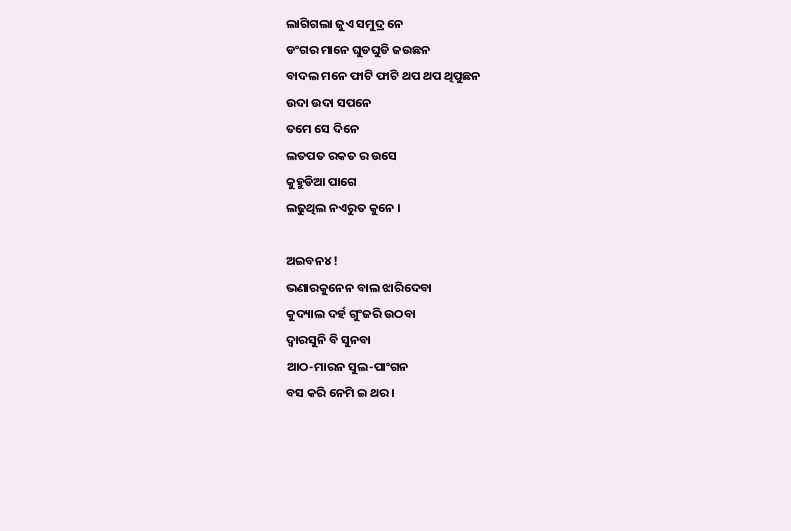ଲାଗିଗଲା ଜୁଏ ସମୁଦ୍ର ନେ
ଡଂଗର ମାନେ ଘୁଡଘୁଡି ଜଉଛନ
ବାଦଲ ମନେ ଫାଟି ଫାଟି ଥପ ଥପ ଥିପୁଛନ
ଉଦା ଉଦା ସପନେ
ତମେ ସେ ଦିନେ
ଲତପତ ରକତ ର ଉସେ
କୁହୁଡିଆ ପାଗେ
ଲଢୁଥିଲ ନଏରୁତ କୁନେ ।

ଅଇବନ୪ !
ଭଣାରକୁନେନ ବାଲ ଝାରିଦେବା
କୁଦ୍ୟାଲ ଦର୍ହ ଗୁଂଜରି ଉଠବା
ଦ୍ୱାରସୁନି ବି ସୁନବା
ଆଠ-ମାରନ ସୁଲ-ପାଂଗନ
ବସ କରି ନେମି ଇ ଥର ।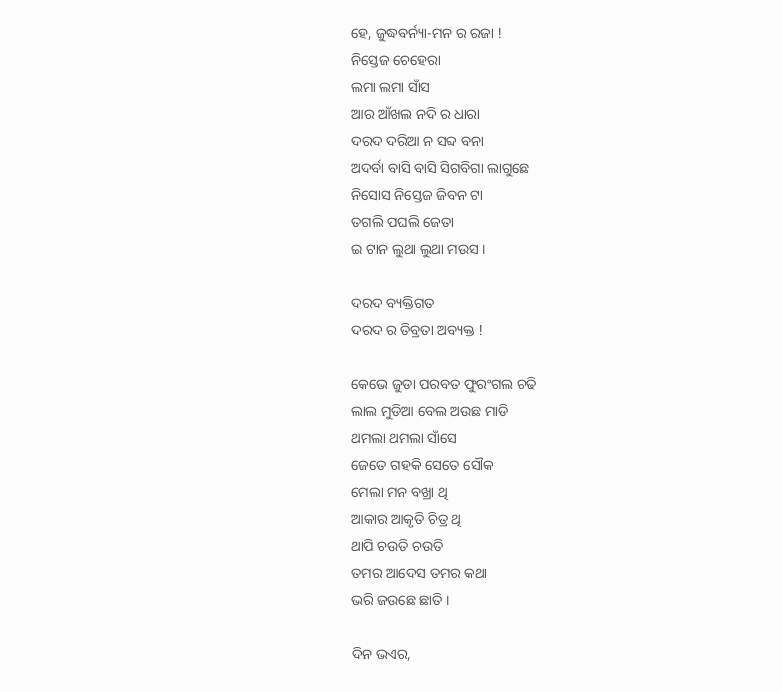ହେ, ଜୁଦ୍ଧବର୍ନ୍ୟା-ମନ ର ରଜା !
ନିସ୍ତେଜ ଚେହେରା
ଲମା ଲମା ସାଁସ
ଆର ଆଁଖଲ ନଦି ର ଧାରା
ଦରଦ ଦରିଆ ନ ସବ୍ଦ ବନା
ଅଦର୍ବା ବାସି ବାସି ସିଗବିଗା ଲାଗୁଛେ
ନିସୋସ ନିସ୍ତେଜ ଜିବନ ଟା
ତଗଲି ପଘଲି ଜେତା
ଇ ଟାନ ଲୁଥା ଲୁଥା ମଉସ ।

ଦରଦ ବ୍ୟକ୍ତିଗତ
ଦରଦ ର ତିବ୍ରତା ଅବ୍ୟକ୍ତ !

କେଭେ ଜୁଡା ପରବତ ଫୁରଂଗଲ ଚଢି
ଲାଲ ମୁଡିଆ ବେଲ ଅଉଛ ମାଡି
ଥମଲା ଥମଲା ସାଁସେ
ଜେତେ ଗହକି ସେତେ ସୌକ
ମେଲା ମନ ବଖ୍ରା ଥି
ଆକାର ଆକୃତି ଚିତ୍ର ଥି
ଥାପି ଚଉତି ଚଉତି
ତମର ଆଦେସ ତମର କଥା
ଭରି ଜଉଛେ ଛାତି ।

ଦିନ ଭଏର,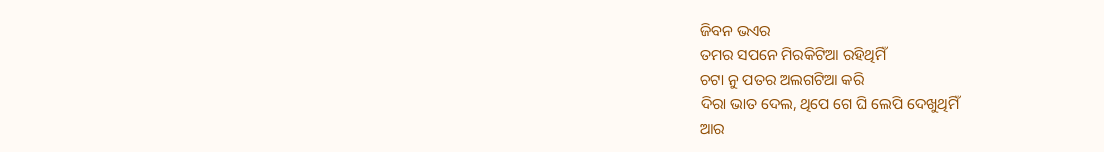ଜିବନ ଭଏର
ତମର ସପନେ ମିରକିଟିଆ ରହିଥିମିଁ
ଚଟା ନୁ ପତର ଅଲଗଟିଆ କରି
ଦିରା ଭାତ ଦେଲ, ଥିପେ ଗେ ଘି ଲେପି ଦେଖୁଥିମିଁ
ଆର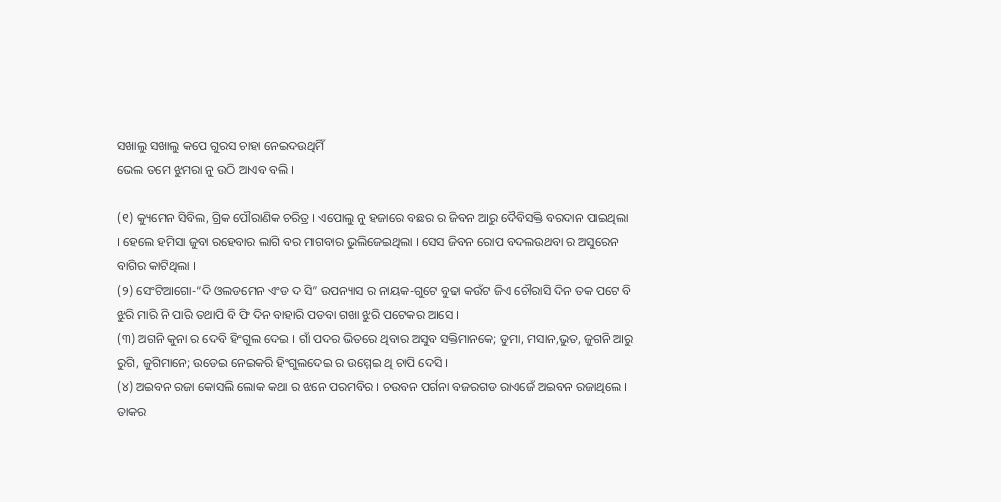ସଖାଲୁ ସଖାଲୁ କପେ ଗୁରସ ଚାହା ନେଇଦଉଥିମିଁ
ଭେଲ ତମେ ଝୁମରା ନୁ ଉଠି ଆଏବ ବଲି ।

(୧) କ୍ୟୁମେନ ସିବିଲ, ଗ୍ରିକ ପୌରାଣିକ ଚରିତ୍ର । ଏପୋଲୁ ନୁ ହଜାରେ ବଛର ର ଜିବନ ଆରୁ ଦୈବିସକ୍ତି ବରଦାନ ପାଇଥିଲା । ହେଲେ ହମିସା ଜୁବା ରହେବାର ଲାଗି ବର ମାଗବାର ଭୁଲିଜେଇଥିଲା । ସେସ ଜିବନ ରୋପ ବଦଲଉଥବା ର ଅସୁରେନ ବାଗିର କାଟିଥିଲା ।
(୨) ସେଂଟିଆଗୋ-“ଦି ଓଲଡମେନ ଏଂଡ ଦ ସି” ଉପନ୍ୟାସ ର ନାୟକ-ଗୁଟେ ବୁଢା କଉଁଟ ଜିଏ ଚୌରାସି ଦିନ ତକ ପଟେ ବି ଝୁରି ମାରି ନି ପାରି ତଥାପି ବି ଫି ଦିନ ବାହାରି ପଡବା ଗଖା ଝୁରି ପଟେକର ଆସେ ।
(୩) ଅଗନି କୁନା ର ଦେବି ହିଂଗୁଲ ଦେଇ । ଗାଁ ପଦର ଭିତରେ ଥିବାର ଅସୁବ ସକ୍ତିମାନକେ; ଡୁମା, ମସାନ,ଭୁତ, ଜୁଗନି ଆରୁ ରୁଗି, ଜୁଗିମାନେ; ଉଡେଇ ନେଇକରି ହିଂଗୁଲଦେଇ ର ଉମ୍ମେଇ ଥି ଚାପି ଦେସି ।
(୪) ଅଇବନ ରଜା କୋସଲି ଲୋକ କଥା ର ଝନେ ପରମବିର । ଚଉବନ ପର୍ଗନା ବଜରଗଡ ରାଏଜେଁ ଅଇବନ ରଜାଥିଲେ । ତାକର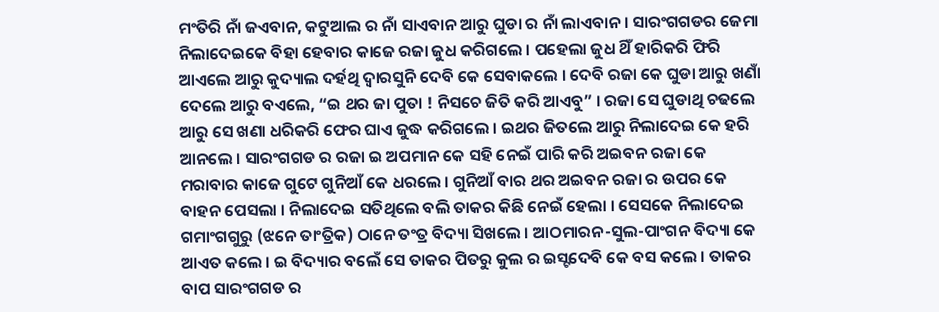ମଂତିରି ନାଁ ଜଏବାନ, କଟୁଆଲ ର ନାଁ ସାଏବାନ ଆରୁ ଘୁଡା ର ନାଁ ଲାଏବାନ । ସାରଂଗଗଡର ଜେମା ନିଲାଦେଇକେ ବିହା ହେବାର କାଜେ ରଜା ଜୁଧ କରିଗଲେ । ପହେଲା ଜୁଧ ଥିଁ ହାରିକରି ଫିରି ଆଏଲେ ଆରୁ କୁଦ୍ୟାଲ ଦର୍ହଥି ଦ୍ୱାରସୁନି ଦେବି କେ ସେବାକଲେ । ଦେବି ରଜା କେ ଘୁଡା ଆରୁ ଖଣାଁ ଦେଲେ ଆରୁ ବଏଲେ, “ଇ ଥର ଜା ପୁତା ! ନିସଚେ ଜିତି କରି ଆଏବୁ” । ରଜା ସେ ଘୁଡାଥି ଚଢଲେ ଆରୁ ସେ ଖଣା ଧରିକରି ଫେର ଘାଏ ଜୁଦ୍ଧ କରିଗଲେ । ଇଥର ଜିତଲେ ଆରୁ ନିଲାଦେଇ କେ ହରି ଆନଲେ । ସାରଂଗଗଡ ର ରଜା ଇ ଅପମାନ କେ ସହି ନେଇଁ ପାରି କରି ଅଇବନ ରଜା କେ ମରାବାର କାଜେ ଗୁଟେ ଗୁନିଆଁ କେ ଧରଲେ । ଗୁନିଆଁ ବାର ଥର ଅଇବନ ରଜା ର ଉପର କେ ବାହନ ପେସଲା । ନିଲାଦେଇ ସତିଥିଲେ ବଲି ତାକର କିଛି ନେଇଁ ହେଲା । ସେସକେ ନିଲାଦେଇ ଗମାଂଗଗୁରୁ (ଝନେ ତାଂତ୍ରିକ) ଠାନେ ତଂତ୍ର ବିଦ୍ୟା ସିଖଲେ । ଆଠମାରନ-ସୁଲ-ପାଂଗନ ବିଦ୍ୟା କେ ଆଏତ କଲେ । ଇ ବିଦ୍ୟାର ବଲେଁ ସେ ତାକର ପିତରୁ କୁଲ ର ଇସ୍ଟଦେବି କେ ବସ କଲେ । ତାକର ବାପ ସାରଂଗଗଡ ର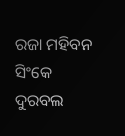ରଜା ମହିବନ ସିଂକେ ଦୁରବଲ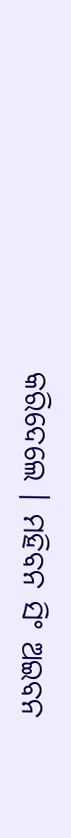କରିଦେଲେ । ମହିବନ ସିଂ ଅଇବନ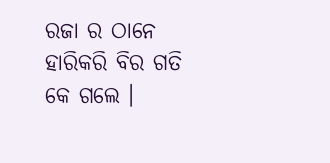ରଜା ର ଠାନେ ହାରିକରି ବିର ଗତି କେ ଗଲେ ।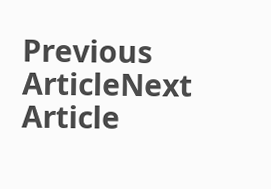Previous ArticleNext Article